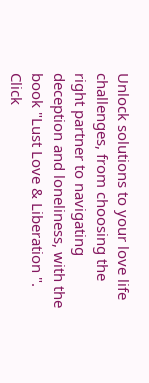Unlock solutions to your love life challenges, from choosing the right partner to navigating deception and loneliness, with the book "Lust Love & Liberation ". Click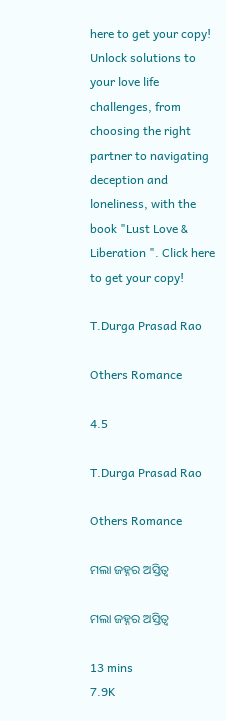here to get your copy!
Unlock solutions to your love life challenges, from choosing the right partner to navigating deception and loneliness, with the book "Lust Love & Liberation ". Click here to get your copy!

T.Durga Prasad Rao

Others Romance

4.5

T.Durga Prasad Rao

Others Romance

ମଲା ଜହ୍ନର ଅସ୍ତିତ୍ୱ

ମଲା ଜହ୍ନର ଅସ୍ତିତ୍ୱ

13 mins
7.9K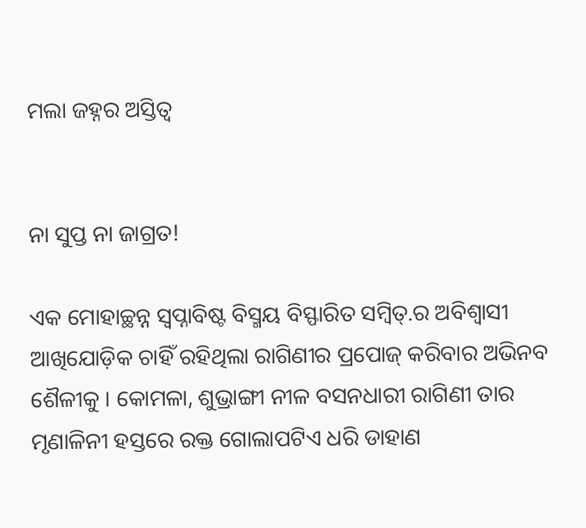ମଲା ଜହ୍ନର ଅସ୍ତିତ୍ୱ


ନା ସୁପ୍ତ ନା ଜାଗ୍ରତ!

ଏକ ମୋହାଚ୍ଛନ୍ନ ସ୍ଵପ୍ନାବିଷ୍ଟ ବିସ୍ମୟ ବିସ୍ଫାରିତ ସମ୍ବିତ୍.ର ଅବିଶ୍ଵାସୀ ଆଖିଯୋଡ଼ିକ ଚାହିଁ ରହିଥିଲା ରାଗିଣୀର ପ୍ରପୋଜ୍ କରିବାର ଅଭିନବ ଶୈଳୀକୁ । କୋମଳା, ଶୁଭ୍ରାଙ୍ଗୀ ନୀଳ ବସନଧାରୀ ରାଗିଣୀ ତାର ମୃଣାଳିନୀ ହସ୍ତରେ ରକ୍ତ ଗୋଲାପଟିଏ ଧରି ଡାହାଣ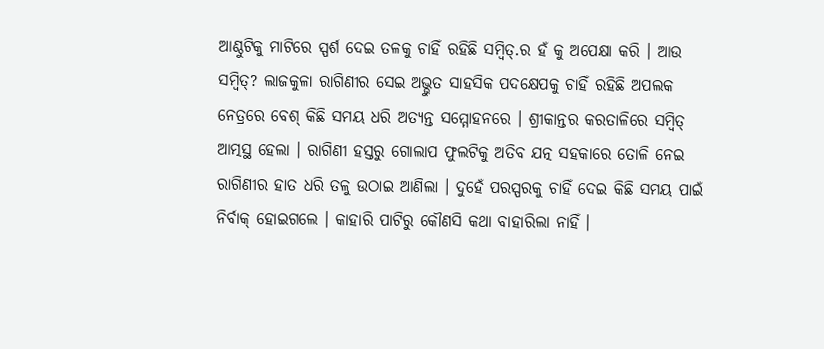ଆଣ୍ଠୁଟିକୁ ମାଟିରେ ସ୍ପର୍ଶ ଦେଇ ତଳକୁ ଚାହିଁ ରହିଛି ସମ୍ବିତ୍.ର ହଁ କୁ ଅପେକ୍ଷା କରି । ଆଉ ସମ୍ବିତ୍? ଲାଜକୁଳା ରାଗିଣୀର ସେଇ ଅଭ୍ଭୁତ ସାହସିକ ପଦକ୍ଷେପକୁ ଚାହିଁ ରହିଛି ଅପଲକ ନେତ୍ରରେ ବେଶ୍ କିଛି ସମୟ ଧରି ଅତ୍ୟନ୍ତ ସମ୍ମୋହନରେ । ଶ୍ରୀକାନ୍ତର କରତାଳିରେ ସମ୍ବିତ୍ ଆତ୍ମସ୍ଥ ହେଲା । ରାଗିଣୀ ହସ୍ତରୁ ଗୋଲାପ ଫୁଲଟିକୁ ଅତିବ ଯତ୍ନ ସହକାରେ ତୋଳି ନେଇ ରାଗିଣୀର ହାତ ଧରି ତଳୁ ଉଠାଇ ଆଣିଲା । ଦୁହେଁ ପରସ୍ପରକୁ ଚାହିଁ ଦେଇ କିଛି ସମୟ ପାଇଁ ନିର୍ବାକ୍ ହୋଇଗଲେ । କାହାରି ପାଟିରୁ କୌଣସି କଥା ବାହାରିଲା ନାହିଁ ।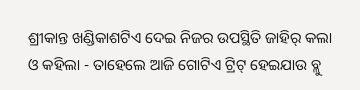ଶ୍ରୀକାନ୍ତ ଖଣ୍ଡିକାଶଟିଏ ଦେଇ ନିଜର ଉପସ୍ଥିତି ଜାହିର୍ କଲା ଓ କହିଲା - ତାହେଲେ ଆଜି ଗୋଟିଏ ଟ୍ରିଟ୍ ହେଇଯାଉ ବ୍ଳୁ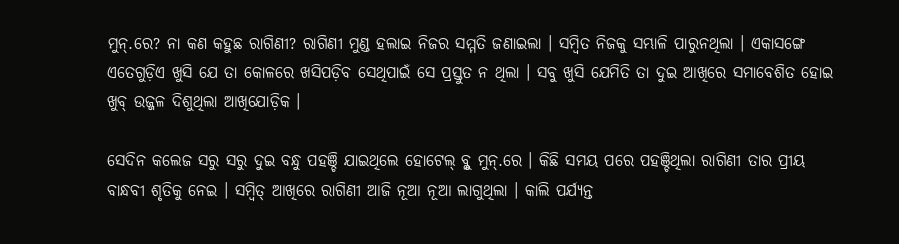ମୁନ୍.ରେ? ନା କଣ କହୁଛ ରାଗିଣୀ? ରାଗିଣୀ ମୁଣ୍ଡ ହଲାଇ ନିଜର ସମ୍ମତି ଜଣାଇଲା । ସମ୍ବିତ ନିଜକୁ ସମ୍ଭାଳି ପାରୁନଥିଲା । ଏକାସଙ୍ଗେ ଏତେଗୁଡ଼ିଏ ଖୁସି ଯେ ତା କୋଳରେ ଖସିପଡ଼ିବ ସେଥିପାଇଁ ସେ ପ୍ରସ୍ତୁତ ନ ଥିଲା । ସବୁ ଖୁସି ଯେମିତି ତା ଦୁଇ ଆଖିରେ ସମାବେଶିତ ହୋଇ ଖୁବ୍ ଉଜ୍ଜଳ ଦିଶୁଥିଲା ଆଖିଯୋଡ଼ିକ ।

ସେଦିନ କଲେଜ ସରୁ ସରୁ ଦୁଇ ବନ୍ଧୁ ପହଞ୍ଚି ଯାଇଥିଲେ ହୋଟେଲ୍ ବ୍ଳୁ ମୁନ୍.ରେ । କିଛି ସମୟ ପରେ ପହଞ୍ଚିଥିଲା ରାଗିଣୀ ତାର ପ୍ରୀୟ ବାନ୍ଧବୀ ଶୃତିକୁ ନେଇ । ସମ୍ବିତ୍ ଆଖିରେ ରାଗିଣୀ ଆଜି ନୂଆ ନୂଆ ଲାଗୁଥିଲା । କାଲି ପର୍ଯ୍ୟନ୍ତ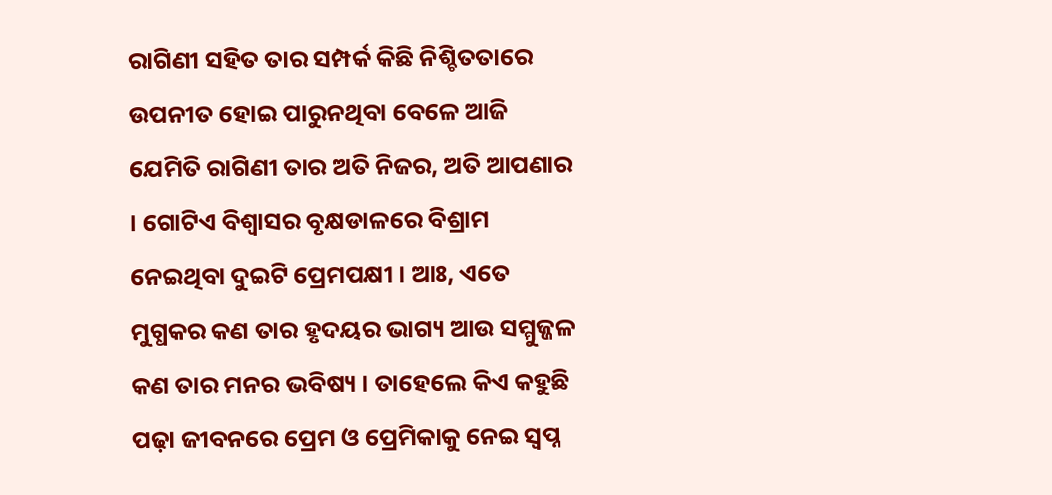ରାଗିଣୀ ସହିତ ତାର ସମ୍ପର୍କ କିଛି ନିଶ୍ଚିତତାରେ ଉପନୀତ ହୋଇ ପାରୁନଥିବା ବେଳେ ଆଜି ଯେମିତି ରାଗିଣୀ ତାର ଅତି ନିଜର, ଅତି ଆପଣାର । ଗୋଟିଏ ବିଶ୍ଵାସର ବୃକ୍ଷଡାଳରେ ବିଶ୍ରାମ ନେଇଥିବା ଦୁଇଟି ପ୍ରେମପକ୍ଷୀ । ଆଃ, ଏତେ ମୁଗ୍ଧକର କଣ ତାର ହୃଦୟର ଭାଗ୍ୟ ଆଉ ସମ୍ମୁଜ୍ଜଳ କଣ ତାର ମନର ଭବିଷ୍ୟ । ତାହେଲେ କିଏ କହୁଛି ପଢ଼ା ଜୀବନରେ ପ୍ରେମ ଓ ପ୍ରେମିକାକୁ ନେଇ ସ୍ଵପ୍ନ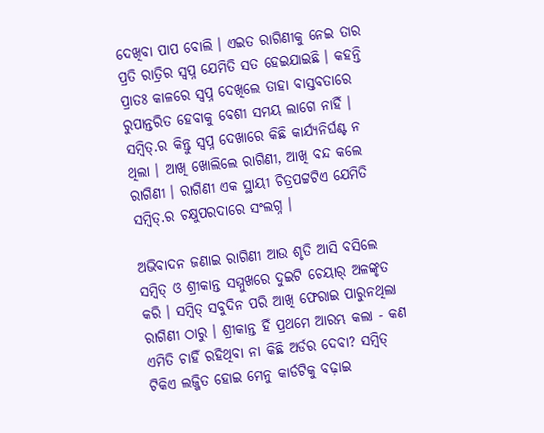ଦେଖିବା ପାପ ବୋଲି । ଏଇତ ରାଗିଣୀକୁ ନେଇ ତାର ପ୍ରତି ରାତ୍ରିର ସ୍ଵପ୍ନ ଯେମିତି ସତ ହେଇଯାଇଛି । କହନ୍ତି ପ୍ରାତଃ କାଳରେ ସ୍ଵପ୍ନ ଦେଖିଲେ ତାହା ବାସ୍ତବତାରେ ରୁପାନ୍ତରିତ ହେବାକୁ ବେଶୀ ସମୟ ଲାଗେ ନାହିଁ । ସମ୍ବିତ୍.ର କିନ୍ତୁ ସ୍ଵପ୍ନ ଦେଖାରେ କିଛି କାର୍ଯ୍ୟନିର୍ଘଣ୍ଟ ନ ଥିଲା । ଆଖି ଖୋଲିଲେ ରାଗିଣୀ, ଆଖି ବନ୍ଦ କଲେ ରାଗିଣୀ । ରାଗିଣୀ ଏକ ସ୍ଥାୟୀ ଚିତ୍ରପଟ୍ଟଟିଏ ଯେମିତି ସମ୍ବିତ୍.ର ଚକ୍ଷୁପରଦାରେ ସଂଲଗ୍ନ ।

ଅଭିବାଦନ ଜଣାଇ ରାଗିଣୀ ଆଉ ଶୃତି ଆସି ବସିଲେ ସମ୍ବିତ୍ ଓ ଶ୍ରୀକାନ୍ତ ସମ୍ମୁଖରେ ଦୁଇଟି ଚେୟାର୍ ଅଳଙ୍କୃତ କରି । ସମ୍ବିତ୍ ସବୁଦିନ ପରି ଆଖି ଫେରାଇ ପାରୁନଥିଲା ରାଗିଣୀ ଠାରୁ । ଶ୍ରୀକାନ୍ତ ହିଁ ପ୍ରଥମେ ଆରମ୍ଭ କଲା - କଣ ଏମିତି ଚାହିଁ ରହିଥିବା ନା କିଛି ଅର୍ଡର ଦେବା? ସମ୍ବିତ୍ ଟିକିଏ ଲଜ୍ଜିତ ହୋଇ ମେନୁ କାର୍ଡଟିକୁ ବଢ଼ାଇ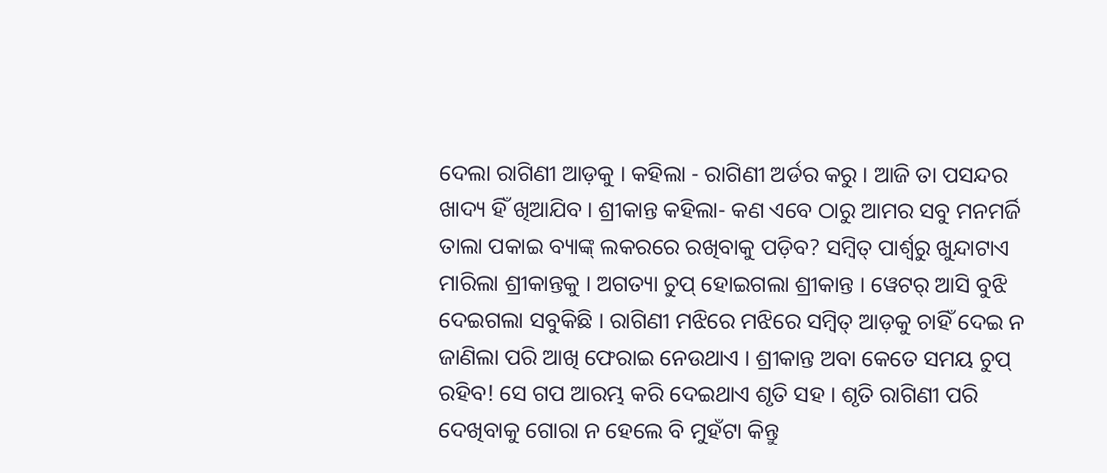ଦେଲା ରାଗିଣୀ ଆଡ଼କୁ । କହିଲା - ରାଗିଣୀ ଅର୍ଡର କରୁ । ଆଜି ତା ପସନ୍ଦର ଖାଦ୍ୟ ହିଁ ଖିଆଯିବ । ଶ୍ରୀକାନ୍ତ କହିଲା- କଣ ଏବେ ଠାରୁ ଆମର ସବୁ ମନମର୍ଜି ତାଲା ପକାଇ ବ୍ୟାଙ୍କ୍ ଲକରରେ ରଖିବାକୁ ପଡ଼ିବ? ସମ୍ବିତ୍ ପାର୍ଶ୍ୱରୁ ଖୁନ୍ଦାଟାଏ ମାରିଲା ଶ୍ରୀକାନ୍ତକୁ । ଅଗତ୍ୟା ଚୁପ୍ ହୋଇଗଲା ଶ୍ରୀକାନ୍ତ । ୱେଟର୍ ଆସି ବୁଝି ଦେଇଗଲା ସବୁକିଛି । ରାଗିଣୀ ମଝିରେ ମଝିରେ ସମ୍ବିତ୍ ଆଡ଼କୁ ଚାହିଁ ଦେଇ ନ ଜାଣିଲା ପରି ଆଖି ଫେରାଇ ନେଉଥାଏ । ଶ୍ରୀକାନ୍ତ ଅବା କେତେ ସମୟ ଚୁପ୍ ରହିବ! ସେ ଗପ ଆରମ୍ଭ କରି ଦେଇଥାଏ ଶୃତି ସହ । ଶୃତି ରାଗିଣୀ ପରି ଦେଖିବାକୁ ଗୋରା ନ ହେଲେ ବି ମୁହଁଟା କିନ୍ତୁ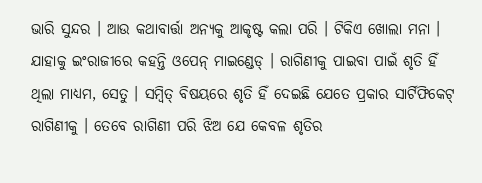ଭାରି ସୁନ୍ଦର । ଆଉ କଥାବାର୍ତ୍ତା ଅନ୍ୟକୁ ଆକୃଷ୍ଟ କଲା ପରି । ଟିକିଏ ଖୋଲା ମନା । ଯାହାକୁ ଇଂରାଜୀରେ କହନ୍ତି ଓପେନ୍ ମାଇଣ୍ଡେଡ୍ । ରାଗିଣୀକୁ ପାଇବା ପାଇଁ ଶୃତି ହିଁ ଥିଲା ମାଧ୍ୟମ, ସେତୁ । ସମ୍ବିତ୍ ବିଷୟରେ ଶୃତି ହିଁ ଦେଇଛି ଯେତେ ପ୍ରକାର ସାର୍ଟିଫିକେଟ୍ ରାଗିଣୀକୁ । ତେବେ ରାଗିଣୀ ପରି ଝିଅ ଯେ କେବଳ ଶୃତିର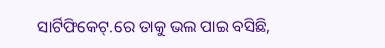ସାର୍ଟିଫିକେଟ୍.ରେ ତାକୁ ଭଲ ପାଇ ବସିଛି,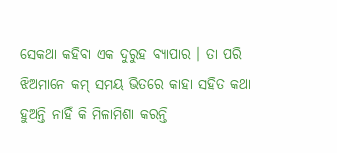ସେକଥା କହିବା ଏକ ଦୁରୁହ ବ୍ୟାପାର । ତା ପରି ଝିଅମାନେ କମ୍ ସମୟ ଭିତରେ କାହା ସହିତ କଥା ହୁଅନ୍ତି ନାହିଁ କି ମିଳାମିଶା କରନ୍ତି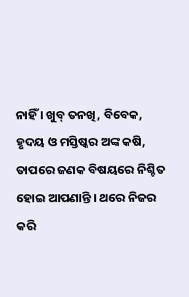ନାହିଁ । ଖୁବ୍ ତନଖି, ବିବେକ, ହୃଦୟ ଓ ମସ୍ତିଷ୍କର ଅଙ୍କ କଷି, ତାପରେ ଜଣକ ବିଷୟରେ ନିଶ୍ଚିତ ହୋଇ ଆପଣାନ୍ତି । ଥରେ ନିଜର କରି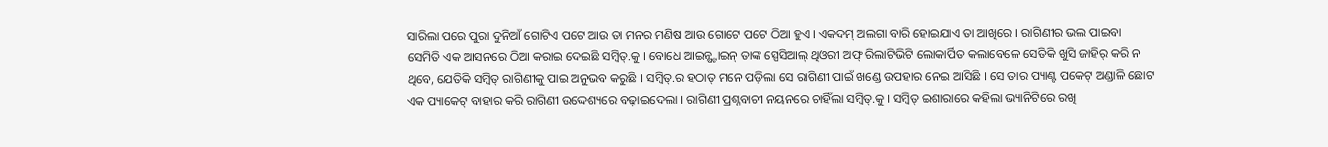ସାରିଲା ପରେ ପୁରା ଦୁନିଆଁ ଗୋଟିଏ ପଟେ ଆଉ ତା ମନର ମଣିଷ ଆଉ ଗୋଟେ ପଟେ ଠିଆ ହୁଏ । ଏକଦମ୍ ଅଲଗା ବାରି ହୋଇଯାଏ ତା ଆଖିରେ । ରାଗିଣୀର ଭଲ ପାଇବା ସେମିତି ଏକ ଆସନରେ ଠିଆ କରାଇ ଦେଇଛି ସମ୍ବିତ୍.କୁ । ବୋଧେ ଆଇନ୍ଷ୍ଟାଇନ୍ ତାଙ୍କ ସ୍ପେସିଆଲ୍ ଥିଓରୀ ଅଫ୍ ରିଲାଟିଭିଟି ଲୋକାର୍ପିତ କଲାବେଳେ ସେତିକି ଖୁସି ଜାହିର୍ କରି ନ ଥିବେ, ଯେତିକି ସମ୍ବିତ୍ ରାଗିଣୀକୁ ପାଇ ଅନୁଭବ କରୁଛି । ସମ୍ବିତ୍.ର ହଠାତ୍ ମନେ ପଡ଼ିଲା ସେ ରାଗିଣୀ ପାଇଁ ଖଣ୍ଡେ ଉପହାର ନେଇ ଆସିଛି । ସେ ତାର ପ୍ୟାଣ୍ଟ ପକେଟ୍ ଅଣ୍ଡାଳି ଛୋଟ ଏକ ପ୍ୟାକେଟ୍ ବାହାର କରି ରାଗିଣୀ ଉଦ୍ଦେଶ୍ୟରେ ବଢ଼ାଇଦେଲା । ରାଗିଣୀ ପ୍ରଶ୍ନବାଚୀ ନୟନରେ ଚାହିଁଲା ସମ୍ବିତ୍.କୁ । ସମ୍ବିତ୍ ଇଶାରାରେ କହିଲା ଭ୍ୟାନିଟିରେ ରଖି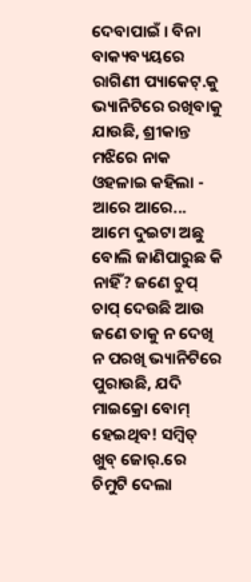ଦେବାପାଇଁ । ବିନା ବାକ୍ୟବ୍ୟୟରେ ରାଗିଣୀ ପ୍ୟାକେଟ୍.କୁ ଭ୍ୟାନିଟିରେ ରଖିବାକୁ ଯାଉଛି, ଶ୍ରୀକାନ୍ତ ମଝିରେ ନାକ ଓହଳାଇ କହିଲା - ଆରେ ଆରେ... ଆମେ ଦୁଇଟା ଅଛୁ ବୋଲି ଜାଣିପାରୁଛ କି ନାହିଁ? ଜଣେ ଚୁପ୍ ଚାପ୍ ଦେଉଛି ଆଉ ଜଣେ ତାକୁ ନ ଦେଖି ନ ପରଖି ଭ୍ୟାନିଟିରେ ପୁରାଉଛି, ଯଦି ମାଇକ୍ରୋ ବୋମ୍ ହେଇଥିବ! ସମ୍ବିତ୍ ଖୁବ୍ ଜୋର୍.ରେ ଚିମୁଟି ଦେଲା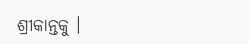ଶ୍ରୀକାନ୍ତକୁ ।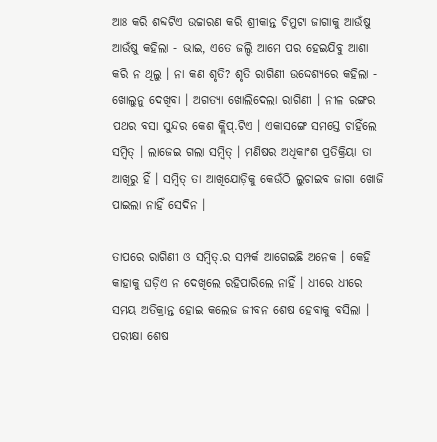ଆଃ କରି ଶବ୍ଦଟିଏ ଉଚ୍ଚାରଣ କରି ଶ୍ରୀକାନ୍ତ ଚିମୁଟା ଜାଗାକୁ ଆଉଁଷୁ ଆଉଁଷୁ କହିଲା - ଭାଇ, ଏତେ ଜଲ୍ଦି ଆମେ ପର ହେଇଯିବୁ ଆଶା କରି ନ ଥିଲୁ । ନା କଣ ଶୃତି? ଶୃତି ରାଗିଣୀ ଉଦ୍ଦେଶ୍ୟରେ କହିଲା - ଖୋଲୁନୁ ଦେଖିବା । ଅଗତ୍ୟା ଖୋଲିଦେଲା ରାଗିଣୀ । ନୀଳ ରଙ୍ଗର ପଥର ବସା ସୁନ୍ଦର କେଶ କ୍ଲିପ୍.ଟିଏ । ଏକାସଙ୍ଗେ ସମସ୍ତେ ଚାହିଁଲେ ସମ୍ବିତ୍ । ଲାଜେଇ ଗଲା ସମ୍ବିତ୍ । ମଣିଷର ଅଧିକାଂଶ ପ୍ରତିକ୍ରିୟା ତା ଆଖିରୁ ହିଁ । ସମ୍ବିତ୍ ତା ଆଖିଯୋଡ଼ିକୁ କେଉଁଠି ଲୁଚାଇବ ଜାଗା ଖୋଜି ପାଇଲା ନାହିଁ ସେଦିନ ।

ତାପରେ ରାଗିଣୀ ଓ ସମ୍ବିତ୍.ର ସମ୍ପର୍କ ଆଗେଇଛି ଅନେକ । କେହି କାହାକୁ ଘଡ଼ିଏ ନ ଦେଖିଲେ ରହିପାରିଲେ ନାହିଁ । ଧୀରେ ଧୀରେ ସମୟ ଅତିକ୍ରାନ୍ତ ହୋଇ କଲେଜ ଜୀବନ ଶେଷ ହେବାକୁ ବସିଲା । ପରୀକ୍ଷା ଶେଷ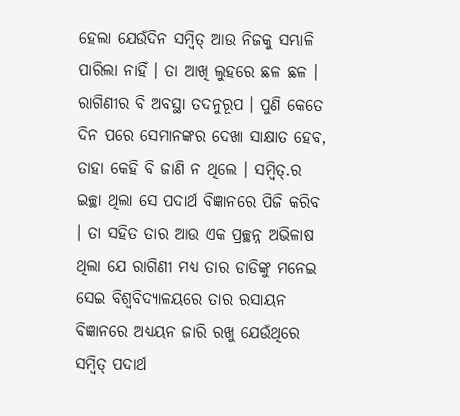ହେଲା ଯେଉଁଦିନ ସମ୍ବିତ୍ ଆଉ ନିଜକୁ ସମ୍ଭାଳି ପାରିଲା ନାହିଁ । ତା ଆଖି ଲୁହରେ ଛଳ ଛଳ । ରାଗିଣୀର ବି ଅବସ୍ଥା ତଦନୁରୂପ । ପୁଣି କେତେ ଦିନ ପରେ ସେମାନଙ୍କର ଦେଖା ସାକ୍ଷାତ ହେବ, ତାହା କେହି ବି ଜାଣି ନ ଥିଲେ । ସମ୍ବିତ୍.ର ଇଚ୍ଛା ଥିଲା ସେ ପଦାର୍ଥ ବିଜ୍ଞାନରେ ପିଜି କରିବ । ତା ସହିତ ତାର ଆଉ ଏକ ପ୍ରଚ୍ଛନ୍ନ ଅଭିଳାଷ ଥିଲା ଯେ ରାଗିଣୀ ମଧ୍ୟ ତାର ଡାଡିଙ୍କୁ ମନେଇ ସେଇ ବିଶ୍ୱବିଦ୍ୟାଳୟରେ ତାର ରସାୟନ ବିଜ୍ଞାନରେ ଅଧ୍ୟୟନ ଜାରି ରଖୁ ଯେଉଁଥିରେ ସମ୍ବିତ୍ ପଦାର୍ଥ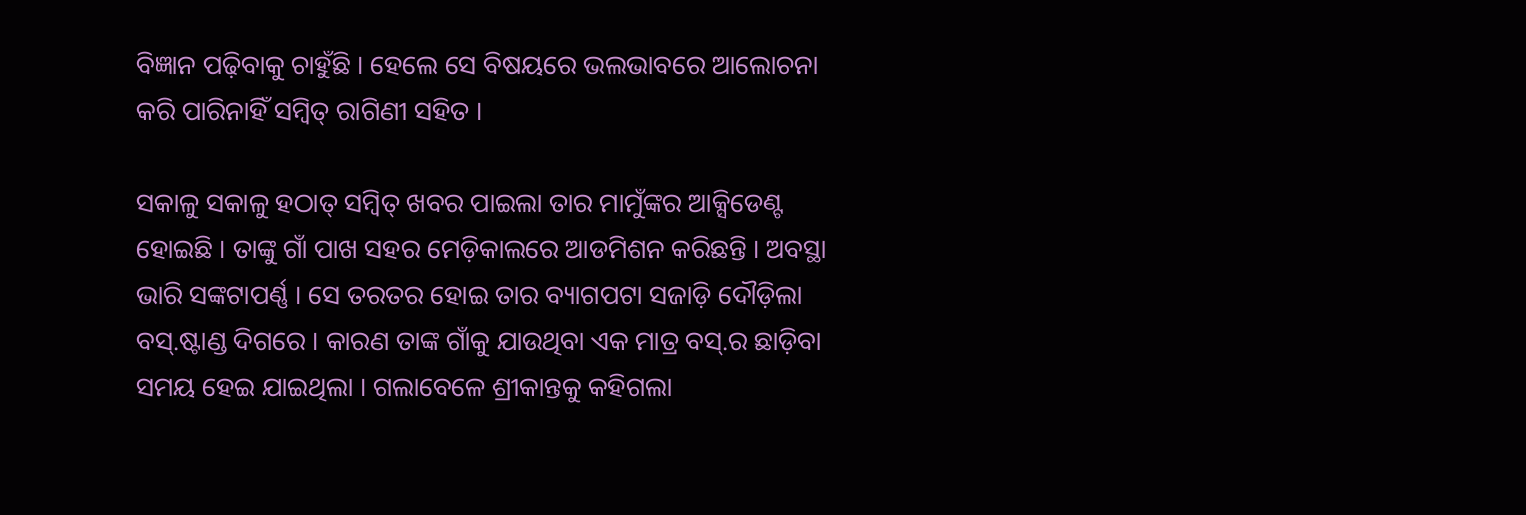ବିଜ୍ଞାନ ପଢ଼ିବାକୁ ଚାହୁଁଛି । ହେଲେ ସେ ବିଷୟରେ ଭଲଭାବରେ ଆଲୋଚନା କରି ପାରିନାହିଁ ସମ୍ବିତ୍ ରାଗିଣୀ ସହିତ ।

ସକାଳୁ ସକାଳୁ ହଠାତ୍ ସମ୍ବିତ୍ ଖବର ପାଇଲା ତାର ମାମୁଁଙ୍କର ଆକ୍ସିଡେଣ୍ଟ ହୋଇଛି । ତାଙ୍କୁ ଗାଁ ପାଖ ସହର ମେଡ଼ିକାଲରେ ଆଡମିଶନ କରିଛନ୍ତି । ଅବସ୍ଥା ଭାରି ସଙ୍କଟାପର୍ଣ୍ଣ । ସେ ତରତର ହୋଇ ତାର ବ୍ୟାଗପଟା ସଜାଡ଼ି ଦୌଡ଼ିଲା ବସ୍.ଷ୍ଟାଣ୍ଡ ଦିଗରେ । କାରଣ ତାଙ୍କ ଗାଁକୁ ଯାଉଥିବା ଏକ ମାତ୍ର ବସ୍.ର ଛାଡ଼ିବା ସମୟ ହେଇ ଯାଇଥିଲା । ଗଲାବେଳେ ଶ୍ରୀକାନ୍ତକୁ କହିଗଲା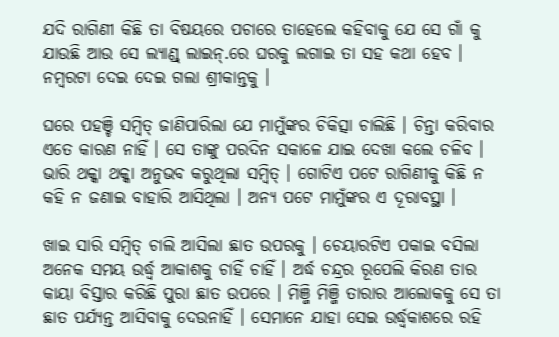ଯଦି ରାଗିଣୀ କିଛି ତା ବିଷୟରେ ପଚାରେ ତାହେଲେ କହିବାକୁ ଯେ ସେ ଗାଁ କୁ ଯାଉଛି ଆଉ ସେ ଲ୍ୟାଣ୍ଡ୍ ଲାଇନ୍.ରେ ଘରକୁ ଲଗାଇ ତା ସହ କଥା ହେବ । ନମ୍ବରଟା ଦେଇ ଦେଇ ଗଲା ଶ୍ରୀକାନ୍ତକୁ ।

ଘରେ ପହଞ୍ଚି ସମ୍ବିତ୍ ଜାଣିପାରିଲା ଯେ ମାମୁଁଙ୍କର ଚିକିତ୍ସା ଚାଲିଛି । ଚିନ୍ତା କରିବାର ଏତେ କାରଣ ନାହିଁ । ସେ ତାଙ୍କୁ ପରଦିନ ସକାଳେ ଯାଇ ଦେଖା କଲେ ଚଳିବ । ଭାରି ଥକ୍କା ଥକ୍କା ଅନୁଭବ କରୁଥିଲା ସମ୍ବିତ୍ । ଗୋଟିଏ ପଟେ ରାଗିଣୀକୁ କିଛି ନ କହି ନ ଜଣାଇ ବାହାରି ଆସିଥିଲା । ଅନ୍ୟ ପଟେ ମାମୁଁଙ୍କର ଏ ଦୂରାବସ୍ଥା ।

ଖାଇ ସାରି ସମ୍ବିତ୍ ଚାଲି ଆସିଲା ଛାତ ଉପରକୁ । ଚେୟାରଟିଏ ପକାଇ ବସିଲା ଅନେକ ସମୟ ଉର୍ଦ୍ଧ୍ୱ ଆକାଶକୁ ଚାହିଁ ଚାହିଁ । ଅର୍ଦ୍ଧ ଚନ୍ଦ୍ରର ରୂପେଲି କିରଣ ତାର କାୟା ବିସ୍ତାର କରିଛି ପୁରା ଛାତ ଉପରେ । ମିଞ୍ଜି ମିଞ୍ଜି ତାରାର ଆଲୋକକୁ ସେ ତା ଛାତ ପର୍ଯ୍ୟନ୍ତ ଆସିବାକୁ ଦେଉନାହିଁ । ସେମାନେ ଯାହା ସେଇ ଉର୍ଦ୍ଧ୍ୱକାଶରେ ରହି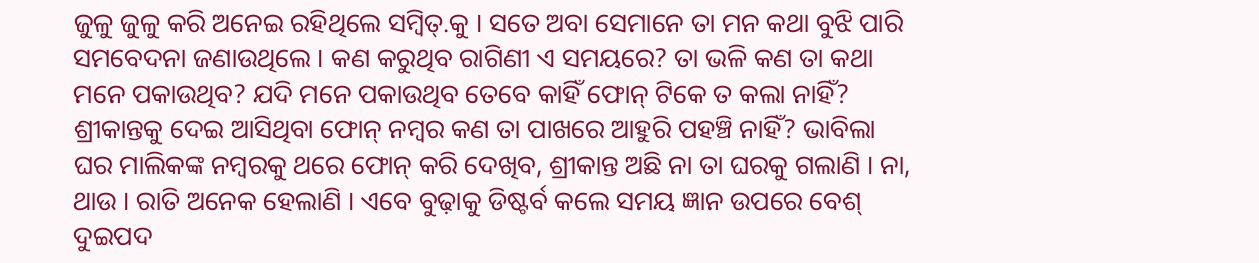ଜୁଳୁ ଜୁଳୁ କରି ଅନେଇ ରହିଥିଲେ ସମ୍ବିତ୍.କୁ । ସତେ ଅବା ସେମାନେ ତା ମନ କଥା ବୁଝି ପାରି ସମବେଦନା ଜଣାଉଥିଲେ । କଣ କରୁଥିବ ରାଗିଣୀ ଏ ସମୟରେ? ତା ଭଳି କଣ ତା କଥା ମନେ ପକାଉଥିବ? ଯଦି ମନେ ପକାଉଥିବ ତେବେ କାହିଁ ଫୋନ୍ ଟିକେ ତ କଲା ନାହିଁ? ଶ୍ରୀକାନ୍ତକୁ ଦେଇ ଆସିଥିବା ଫୋନ୍ ନମ୍ବର କଣ ତା ପାଖରେ ଆହୁରି ପହଞ୍ଚି ନାହିଁ? ଭାବିଲା ଘର ମାଲିକଙ୍କ ନମ୍ବରକୁ ଥରେ ଫୋନ୍ କରି ଦେଖିବ, ଶ୍ରୀକାନ୍ତ ଅଛି ନା ତା ଘରକୁ ଗଲାଣି । ନା, ଥାଉ । ରାତି ଅନେକ ହେଲାଣି । ଏବେ ବୁଢ଼ାକୁ ଡିଷ୍ଟର୍ବ କଲେ ସମୟ ଜ୍ଞାନ ଉପରେ ବେଶ୍ ଦୁଇପଦ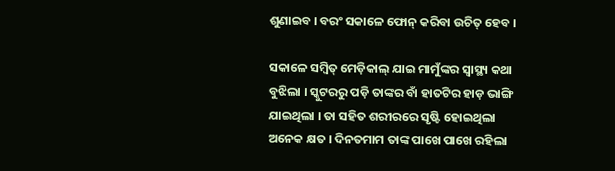ଶୁଣାଇବ । ବରଂ ସକାଳେ ଫୋନ୍ କରିବା ଉଚିତ୍ ହେବ ।

ସକାଳେ ସମ୍ବିତ୍ ମେଡ଼ିକାଲ୍ ଯାଇ ମାମୁଁଙ୍କର ସ୍ୱାସ୍ଥ୍ୟ କଥା ବୁଝିଲା । ସ୍କୁଟରରୁ ପଡ଼ି ତାଙ୍କର ବାଁ ହାତଟିର ହାଡ଼ ଭାଙ୍ଗି ଯାଇଥିଲା । ତା ସହିତ ଶରୀରରେ ସୃଷ୍ଟି ହୋଇଥିଲା ଅନେକ କ୍ଷତ । ଦିନତମାମ ତାଙ୍କ ପାଖେ ପାଖେ ରହିଲା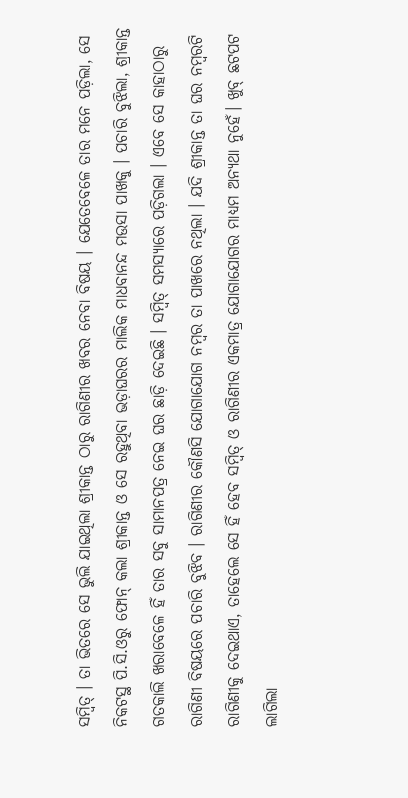ସମ୍ବିତ୍ । ତା ଭିତରେ ସେ ଭୁଲି ଯାଇଥିଲା ଶ୍ରୀକାନ୍ତ ଠାରୁ ରାଗିଣୀର ଖବର ନେବା ବିଷୟ । ଯେତେବେଳେ ତାର ମନେ ପଡ଼ିଲା, ସେ ନିକଟସ୍ଥ ପି.ସି.ଓରୁ ଫୋନ୍ କଲା ଶ୍ରୀକାନ୍ତ ଓ ସେ ରହୁଥିବା ଭଡ଼ାଘରର ମାଲିକ ମାଧବାନନ୍ଦ ମଉସା ପାଖକୁ । ପଚାରି ବୁଝିଲା, ଶ୍ରୀକାନ୍ତ ଗତକାଲି ଖରାବେଳେ ହିଁ ତାର ସବୁ ସାମାନପତ୍ର ନେଇ ଘର ଛାଡ଼ି ଦେଇଛି । ସମ୍ବିତ୍ ସମସ୍ୟାରେ ପଡ଼ିଗଲା । ଏବେ ସେ କାହାଠାରୁ ରାଗିଣୀ ବିଷୟରେ ପଚାରି ବୁଝିବ । ରାଗିଣୀର କୌଣସି ଯୋଗାଯୋଗ ନମ୍ବର ତା ପାଖରେ ନଥିଲା । ଯଦି ଶ୍ରୀକାନ୍ତ ତା ଘର ନମ୍ବରଟି ରାଗିଣୀକୁ ଦେଇଥାଏ, ତାହେଲେ ସେ ହିଁ ହେବ ସମ୍ବିତ୍ ଓ ରାଗିଣୀର ଏକମାତ୍ର ଯୋଗାଯୋଗର ମାଧ୍ୟମ ଅନ୍ୟଥା ନୁହେଁ। ଖୁବ୍ ଛଟପଟ ଲାଗିଲା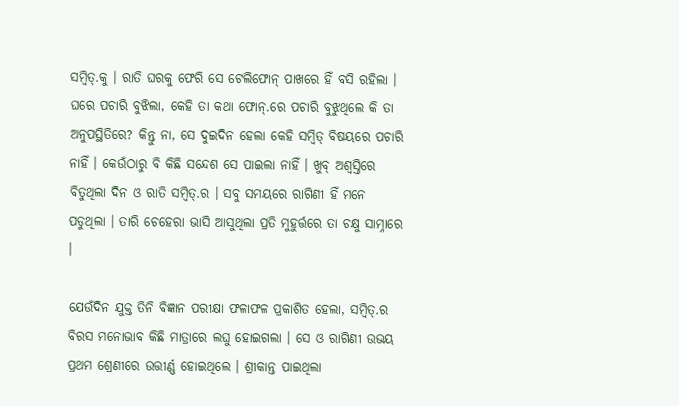ସମ୍ବିତ୍.କୁ । ରାତି ଘରକୁ ଫେରି ସେ ଟେଲିଫୋନ୍ ପାଖରେ ହିଁ ବସି ରହିଲା । ଘରେ ପଚାରି ବୁଝିଲା, କେହି ତା କଥା ଫୋନ୍.ରେ ପଚାରି ବୁଝୁଥିଲେ କି ତା ଅନୁପସ୍ଥିତିରେ? କିନ୍ତୁ ନା, ସେ ଦୁଇଦିନ ହେଲା କେହି ସମ୍ବିତ୍ ବିଷୟରେ ପଚାରି ନାହିଁ । କେଉଁଠାରୁ ବି କିଛି ସନ୍ଦେଶ ସେ ପାଇଲା ନାହିଁ । ଖୁବ୍ ଅଶ୍ୱସ୍ତିରେ ବିତୁଥିଲା ଦିନ ଓ ରାତି ସମ୍ବିତ୍.ର । ସବୁ ସମୟରେ ରାଗିଣୀ ହିଁ ମନେ ପଡୁଥିଲା । ତାରି ଚେହେରା ଭାସି ଆସୁଥିଲା ପ୍ରତି ମୁହୁର୍ତ୍ତରେ ତା ଚକ୍ଷୁ ସାମ୍ନାରେ ।

ଯେଉଁଦିନ ଯୁକ୍ତ ତିନି ବିଜ୍ଞାନ ପରୀକ୍ଷା ଫଳାଫଳ ପ୍ରକାଶିତ ହେଲା, ସମ୍ବିତ୍.ର ବିରସ ମନୋଭାବ କିଛି ମାତ୍ରାରେ ଲଘୁ ହୋଇଗଲା । ସେ ଓ ରାଗିଣୀ ଉଭୟ ପ୍ରଥମ ଶ୍ରେଣୀରେ ଉତ୍ତୀର୍ଣ୍ଣ ହୋଇଥିଲେ । ଶ୍ରୀକାନ୍ତ ପାଇଥିଲା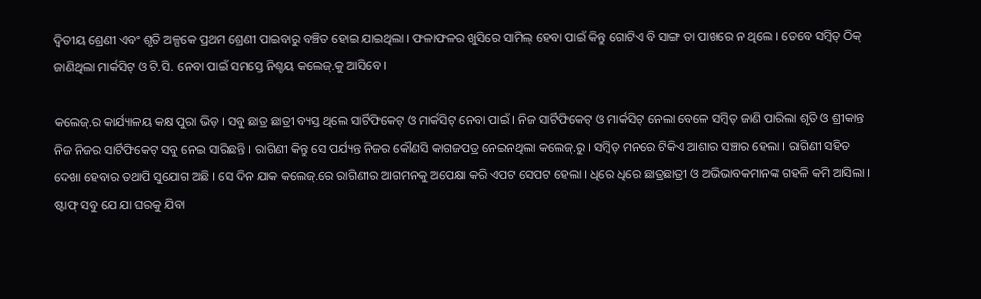ଦ୍ୱିତୀୟ ଶ୍ରେଣୀ ଏବଂ ଶୃତି ଅଳ୍ପକେ ପ୍ରଥମ ଶ୍ରେଣୀ ପାଇବାରୁ ବଞ୍ଚିତ ହୋଇ ଯାଇଥିଲା । ଫଳାଫଳର ଖୁସିରେ ସାମିଲ୍ ହେବା ପାଇଁ କିନ୍ତୁ ଗୋଟିଏ ବି ସାଙ୍ଗ ତା ପାଖରେ ନ ଥିଲେ । ତେବେ ସମ୍ବିତ୍ ଠିକ୍ ଜାଣିଥିଲା ମାର୍କସିଟ୍ ଓ ଟି.ସି. ନେବା ପାଇଁ ସମସ୍ତେ ନିଶ୍ଚୟ କଲେଜ୍.କୁ ଆସିବେ ।

କଲେଜ୍.ର କାର୍ଯ୍ୟାଳୟ କକ୍ଷ ପୁରା ଭିଡ଼ । ସବୁ ଛାତ୍ର ଛାତ୍ରୀ ବ୍ୟସ୍ତ ଥିଲେ ସାର୍ଟିଫିକେଟ୍ ଓ ମାର୍କସିଟ୍ ନେବା ପାଇଁ । ନିଜ ସାର୍ଟିଫିକେଟ୍ ଓ ମାର୍କସିଟ୍ ନେଲା ବେଳେ ସମ୍ବିତ୍ ଜାଣି ପାରିଲା ଶୃତି ଓ ଶ୍ରୀକାନ୍ତ ନିଜ ନିଜର ସାର୍ଟିଫିକେଟ୍ ସବୁ ନେଇ ସାରିଛନ୍ତି । ରାଗିଣୀ କିନ୍ତୁ ସେ ପର୍ଯ୍ୟନ୍ତ ନିଜର କୌଣସି କାଗଜପତ୍ର ନେଇନଥିଲା କଲେଜ୍.ରୁ । ସମ୍ବିତ୍ ମନରେ ଟିକିଏ ଆଶାର ସଞ୍ଚାର ହେଲା । ରାଗିଣୀ ସହିତ ଦେଖା ହେବାର ତଥାପି ସୁଯୋଗ ଅଛି । ସେ ଦିନ ଯାକ କଲେଜ୍.ରେ ରାଗିଣୀର ଆଗମନକୁ ଅପେକ୍ଷା କରି ଏପଟ ସେପଟ ହେଲା । ଧିରେ ଧିରେ ଛାତ୍ରଛାତ୍ରୀ ଓ ଅଭିଭାବକମାନଙ୍କ ଗହଳି କମି ଆସିଲା । ଷ୍ଟାଫ୍ ସବୁ ଯେ ଯା ଘରକୁ ଯିବା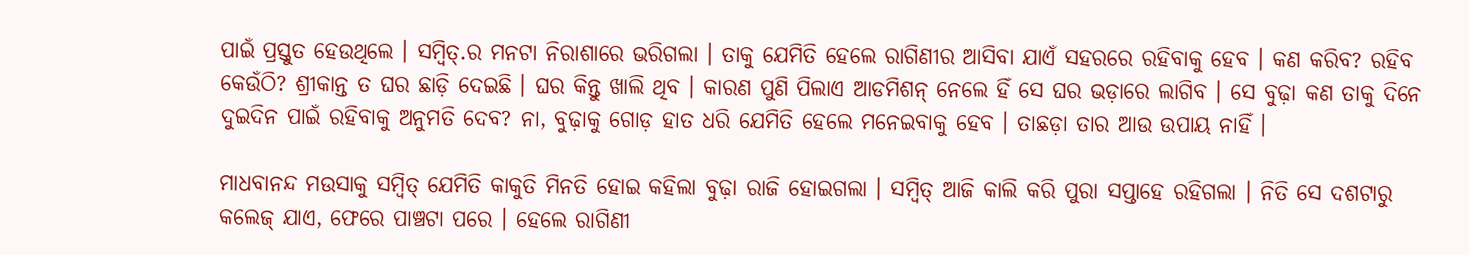ପାଇଁ ପ୍ରସ୍ତୁତ ହେଉଥିଲେ । ସମ୍ବିତ୍.ର ମନଟା ନିରାଶାରେ ଭରିଗଲା । ତାକୁ ଯେମିତି ହେଲେ ରାଗିଣୀର ଆସିବା ଯାଏଁ ସହରରେ ରହିବାକୁ ହେବ । କଣ କରିବ? ରହିବ କେଉଁଠି? ଶ୍ରୀକାନ୍ତ ତ ଘର ଛାଡ଼ି ଦେଇଛି । ଘର କିନ୍ତୁ ଖାଲି ଥିବ । କାରଣ ପୁଣି ପିଲାଏ ଆଡମିଶନ୍ ନେଲେ ହିଁ ସେ ଘର ଭଡ଼ାରେ ଲାଗିବ । ସେ ବୁଢ଼ା କଣ ତାକୁ ଦିନେ ଦୁଇଦିନ ପାଇଁ ରହିବାକୁ ଅନୁମତି ଦେବ? ନା, ବୁଢ଼ାକୁ ଗୋଡ଼ ହାତ ଧରି ଯେମିତି ହେଲେ ମନେଇବାକୁ ହେବ । ତାଛଡ଼ା ତାର ଆଉ ଉପାୟ ନାହିଁ ।

ମାଧବାନନ୍ଦ ମଉସାକୁ ସମ୍ବିତ୍ ଯେମିତି କାକୁତି ମିନତି ହୋଇ କହିଲା ବୁଢ଼ା ରାଜି ହୋଇଗଲା । ସମ୍ବିତ୍ ଆଜି କାଲି କରି ପୁରା ସପ୍ତାହେ ରହିଗଲା । ନିତି ସେ ଦଶଟାରୁ କଲେଜ୍ ଯାଏ, ଫେରେ ପାଞ୍ଚଟା ପରେ । ହେଲେ ରାଗିଣୀ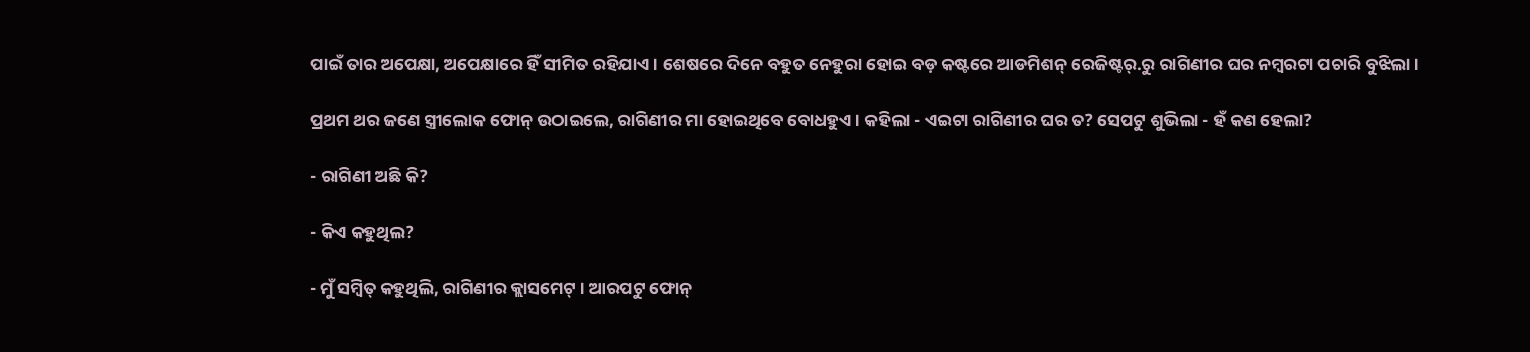ପାଇଁ ତାର ଅପେକ୍ଷା, ଅପେକ୍ଷାରେ ହିଁ ସୀମିତ ରହିଯାଏ । ଶେଷରେ ଦିନେ ବହୁତ ନେହୁରା ହୋଇ ବଡ଼ କଷ୍ଟରେ ଆଡମିଶନ୍ ରେଜିଷ୍ଟର୍.ରୁ ରାଗିଣୀର ଘର ନମ୍ବରଟା ପଚାରି ବୁଝିଲା ।

ପ୍ରଥମ ଥର ଜଣେ ସ୍ତ୍ରୀଲୋକ ଫୋନ୍ ଉଠାଇଲେ, ରାଗିଣୀର ମା ହୋଇଥିବେ ବୋଧହୁଏ । କହିଲା - ଏଇଟା ରାଗିଣୀର ଘର ତ? ସେପଟୁ ଶୁଭିଲା - ହଁ କଣ ହେଲା?

- ରାଗିଣୀ ଅଛି କି?

- କିଏ କହୁଥିଲ?

- ମୁଁ ସମ୍ବିତ୍ କହୁଥିଲି, ରାଗିଣୀର କ୍ଲାସମେଟ୍ । ଆରପଟୁ ଫୋନ୍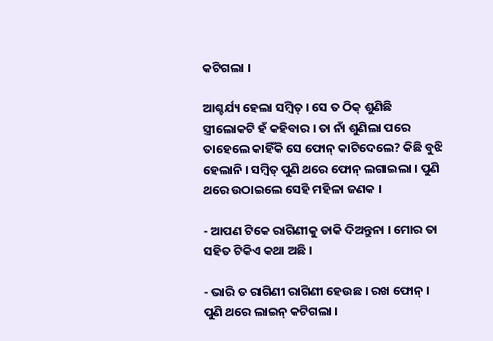କଟିଗଲା ।

ଆଶ୍ଚର୍ଯ୍ୟ ହେଲା ସମ୍ବିତ୍ । ସେ ତ ଠିକ୍ ଶୁଣିଛି ସ୍ତ୍ରୀଲୋକଟି ହଁ କହିବାର । ତା ନାଁ ଶୁଣିଲା ପରେ ତାହେଲେ କାହିଁକି ସେ ଫୋନ୍ କାଟିଦେଲେ? କିଛି ବୁଝି ହେଲାନି । ସମ୍ବିତ୍ ପୁଣି ଥରେ ଫୋନ୍ ଲଗାଇଲା । ପୁଣି ଥରେ ଉଠାଇଲେ ସେହି ମହିଳା ଜଣକ ।

- ଆପଣ ଟିକେ ରାଗିଣୀକୁ ଡାକି ଦିଅନ୍ତୁନା । ମୋର ତା ସହିତ ଟିକିଏ କଥା ଅଛି ।

- ଭାରି ତ ରାଗିଣୀ ରାଗିଣୀ ହେଉଛ । ରଖ ଫୋନ୍ । ପୁଣି ଥରେ ଲାଇନ୍ କଟିଗଲା ।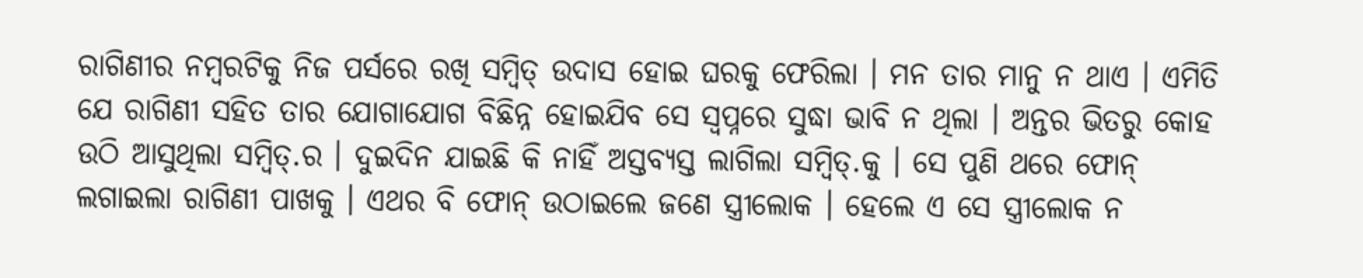ରାଗିଣୀର ନମ୍ବରଟିକୁ ନିଜ ପର୍ସରେ ରଖି ସମ୍ବିତ୍ ଉଦାସ ହୋଇ ଘରକୁ ଫେରିଲା । ମନ ତାର ମାନୁ ନ ଥାଏ । ଏମିତି ଯେ ରାଗିଣୀ ସହିତ ତାର ଯୋଗାଯୋଗ ବିଛିନ୍ନ ହୋଇଯିବ ସେ ସ୍ଵପ୍ନରେ ସୁଦ୍ଧା ଭାବି ନ ଥିଲା । ଅନ୍ତର ଭିତରୁ କୋହ ଉଠି ଆସୁଥିଲା ସମ୍ବିତ୍.ର । ଦୁଇଦିନ ଯାଇଛି କି ନାହିଁ ଅସ୍ତବ୍ୟସ୍ତ ଲାଗିଲା ସମ୍ବିତ୍.କୁ । ସେ ପୁଣି ଥରେ ଫୋନ୍ ଲଗାଇଲା ରାଗିଣୀ ପାଖକୁ । ଏଥର ବି ଫୋନ୍ ଉଠାଇଲେ ଜଣେ ସ୍ତ୍ରୀଲୋକ । ହେଲେ ଏ ସେ ସ୍ତ୍ରୀଲୋକ ନ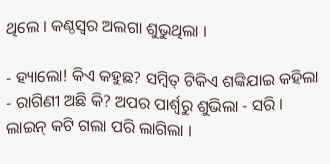ଥିଲେ । କଣ୍ଠସ୍ଵର ଅଲଗା ଶୁଭୁଥିଲା ।

- ହ୍ୟାଲୋ! କିଏ କହୁଛ? ସମ୍ବିତ୍ ଟିକିଏ ଶଙ୍କିଯାଇ କହିଲା - ରାଗିଣୀ ଅଛି କି? ଅପର ପାର୍ଶ୍ୱରୁ ଶୁଭିଲା - ସରି । ଲାଇନ୍ କଟି ଗଲା ପରି ଲାଗିଲା ।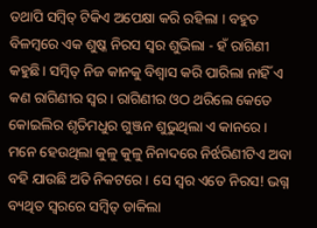ତଥାପି ସମ୍ବିତ୍ ଟିକିଏ ଅପେକ୍ଷା କରି ରହିଲା । ବହୁତ ବିଳମ୍ବରେ ଏକ ଶୁଷ୍କ ନିରସ ସ୍ଵର ଶୁଭିଲା - ହଁ ରାଗିଣୀ କହୁଛି । ସମ୍ବିତ୍ ନିଜ କାନକୁ ବିଶ୍ୱାସ କରି ପାରିଲା ନାହିଁ ଏ କଣ ରାଗିଣୀର ସ୍ଵର । ରାଗିଣୀର ଓଠ ଥରିଲେ କେତେ କୋଇଲିର ଶୃତିମଧୁର ଗୁଞ୍ଜନ ଶୁଭୁଥିଲା ଏ କାନରେ । ମନେ ହେଉଥିଲା କୁଳୁ କୁଳୁ ନିନାଦରେ ନିର୍ଝରିଣୀଟିଏ ଅବା ବହି ଯାଉଛି ଅତି ନିକଟରେ । ସେ ସ୍ଵର ଏତେ ନିରସ! ଭଗ୍ନ ବ୍ୟଥିତ ସ୍ଵରରେ ସମ୍ବିତ୍ ଡାକିଲା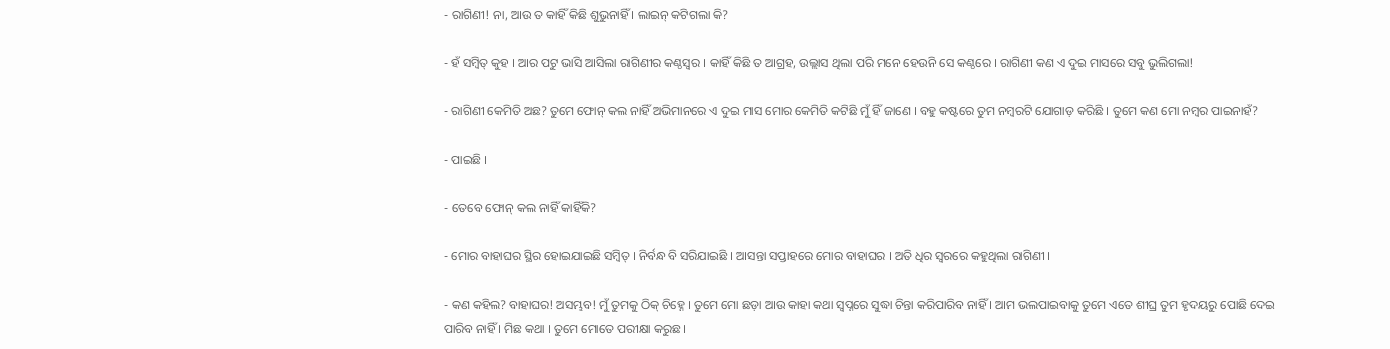- ରାଗିଣୀ! ନା, ଆଉ ତ କାହିଁ କିଛି ଶୁଭୁନାହିଁ । ଲାଇନ୍ କଟିଗଲା କି?

- ହଁ ସମ୍ବିତ୍ କୁହ । ଆର ପଟୁ ଭାସି ଆସିଲା ରାଗିଣୀର କଣ୍ଠସ୍ଵର । କାହିଁ କିଛି ତ ଆଗ୍ରହ, ଉଲ୍ଲାସ ଥିଲା ପରି ମନେ ହେଉନି ସେ କଣ୍ଠରେ । ରାଗିଣୀ କଣ ଏ ଦୁଇ ମାସରେ ସବୁ ଭୁଲିଗଲା!

- ରାଗିଣୀ କେମିତି ଅଛ? ତୁମେ ଫୋନ୍ କଲ ନାହିଁ ଅଭିମାନରେ ଏ ଦୁଇ ମାସ ମୋର କେମିତି କଟିଛି ମୁଁ ହିଁ ଜାଣେ । ବହୁ କଷ୍ଟରେ ତୁମ ନମ୍ବରଟି ଯୋଗାଡ଼ କରିଛି । ତୁମେ କଣ ମୋ ନମ୍ବର ପାଇନାହଁ?

- ପାଇଛି ।

- ତେବେ ଫୋନ୍ କଲ ନାହିଁ କାହିଁକି?

- ମୋର ବାହାଘର ସ୍ଥିର ହୋଇଯାଇଛି ସମ୍ବିତ୍ । ନିର୍ବନ୍ଧ ବି ସରିଯାଇଛି । ଆସନ୍ତା ସପ୍ତାହରେ ମୋର ବାହାଘର । ଅତି ଧିର ସ୍ଵରରେ କହୁଥିଲା ରାଗିଣୀ ।

- କଣ କହିଲ? ବାହାଘର! ଅସମ୍ଭବ! ମୁଁ ତୁମକୁ ଠିକ୍ ଚିହ୍ନେ । ତୁମେ ମୋ ଛଡ଼ା ଆଉ କାହା କଥା ସ୍ଵପ୍ନରେ ସୁଦ୍ଧା ଚିନ୍ତା କରିପାରିବ ନାହିଁ । ଆମ ଭଲପାଇବାକୁ ତୁମେ ଏତେ ଶୀଘ୍ର ତୁମ ହୃଦୟରୁ ପୋଛି ଦେଇ ପାରିବ ନାହିଁ । ମିଛ କଥା । ତୁମେ ମୋତେ ପରୀକ୍ଷା କରୁଛ ।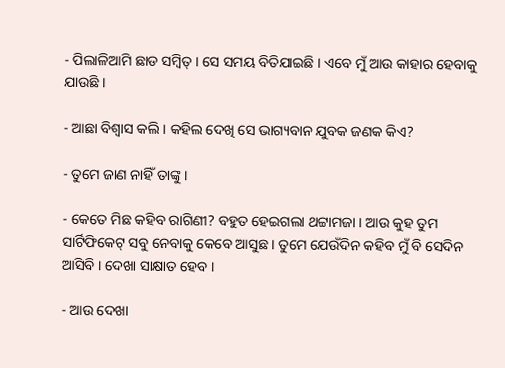- ପିଲାଳିଆମି ଛାଡ ସମ୍ବିତ୍ । ସେ ସମୟ ବିତିଯାଇଛି । ଏବେ ମୁଁ ଆଉ କାହାର ହେବାକୁ ଯାଉଛି ।

- ଆଛା ବିଶ୍ୱାସ କଲି । କହିଲ ଦେଖି ସେ ଭାଗ୍ୟବାନ ଯୁବକ ଜଣକ କିଏ?

- ତୁମେ ଜାଣ ନାହିଁ ତାଙ୍କୁ ।

- କେତେ ମିଛ କହିବ ରାଗିଣୀ? ବହୁତ ହେଇଗଲା ଥଟ୍ଟାମଜା । ଆଉ କୁହ ତୁମ ସାର୍ଟିଫିକେଟ୍ ସବୁ ନେବାକୁ କେବେ ଆସୁଛ । ତୁମେ ଯେଉଁଦିନ କହିବ ମୁଁ ବି ସେଦିନ ଆସିବି । ଦେଖା ସାକ୍ଷାତ ହେବ ।

- ଆଉ ଦେଖା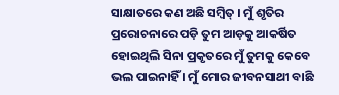ସାକ୍ଷାତରେ କଣ ଅଛି ସମ୍ବିତ୍ । ମୁଁ ଶୃତିର ପ୍ରରୋଚନାରେ ପଡ଼ି ତୁମ ଆଡ଼କୁ ଆକର୍ଷିତ ହୋଇଥିଲି ସିନା ପ୍ରକୃତରେ ମୁଁ ତୁମକୁ କେବେ ଭଲ ପାଇନାହିଁ । ମୁଁ ମୋର ଜୀବନସାଥୀ ବାଛି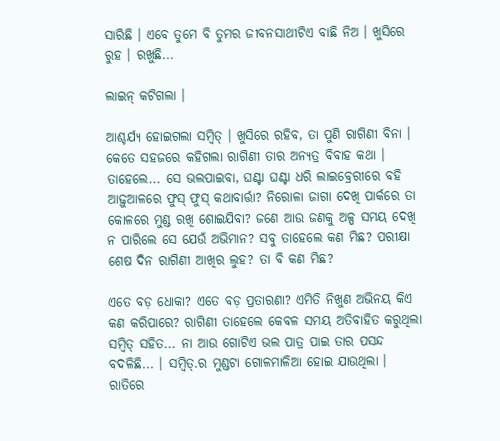ସାରିଛି । ଏବେ ତୁମେ ବି ତୁମର ଜୀବନସାଥୀଟିଏ ବାଛି ନିଅ । ଖୁସିରେ ରୁହ । ରଖୁଛି...

ଲାଇନ୍ କଟିଗଲା ।

ଆଶ୍ଚର୍ଯ୍ୟ ହୋଇଗଲା ସମ୍ବିତ୍ । ଖୁସିରେ ରହିବ, ତା ପୁଣି ରାଗିଣୀ ବିନା । କେତେ ସହଜରେ କହିଗଲା ରାଗିଣୀ ତାର ଅନ୍ୟତ୍ର ବିବାହ କଥା । ତାହେଲେ... ସେ ଭଲପାଇବା, ଘଣ୍ଟା ଘଣ୍ଟା ଧରି ଲାଇବ୍ରେରୀରେ ବହି ଆଢ଼ୁଆଳରେ ଫୁସ୍ ଫୁସ୍ କଥାବାର୍ତ୍ତା? ନିରୋଳା ଜାଗା ଦେଖି ପାର୍କରେ ତା କୋଳରେ ମୁଣ୍ଡ ରଖି ଶୋଇଯିବା? ଜଣେ ଆଉ ଜଣକୁ ଅଳ୍ପ ସମୟ ଦେଖି ନ ପାରିଲେ ସେ ଯେଉଁ ଅଭିମାନ? ସବୁ ତାହେଲେ କଣ ମିଛ? ପରୀକ୍ଷା ଶେଷ ଦିନ ରାଗିଣୀ ଆଖିର ଲୁହ? ତା ବି କଣ ମିଛ?

ଏତେ ବଡ଼ ଧୋକା? ଏତେ ବଡ଼ ପ୍ରତାରଣା? ଏମିତି ନିଖୁଣ ଅଭିନୟ କିଏ କଣ କରିପାରେ? ରାଗିଣୀ ତାହେଲେ କେବଳ ସମୟ ଅତିବାହିତ କରୁଥିଲା ସମ୍ବିତ୍ ସହିତ... ନା ଆଉ ଗୋଟିଏ ଭଲ ପାତ୍ର ପାଇ ତାର ପସନ୍ଦ ବଦଳିଛି... । ସମ୍ବିତ୍.ର ମୁଣ୍ଡଟା ଗୋଳମାଳିଆ ହୋଇ ଯାଉଥିଲା । ରାତିରେ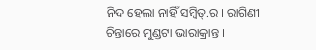ନିଦ ହେଲା ନାହିଁ ସମ୍ବିତ୍.ର । ରାଗିଣୀ ଚିନ୍ତାରେ ମୁଣ୍ଡଟା ଭାରାକ୍ରାନ୍ତ ।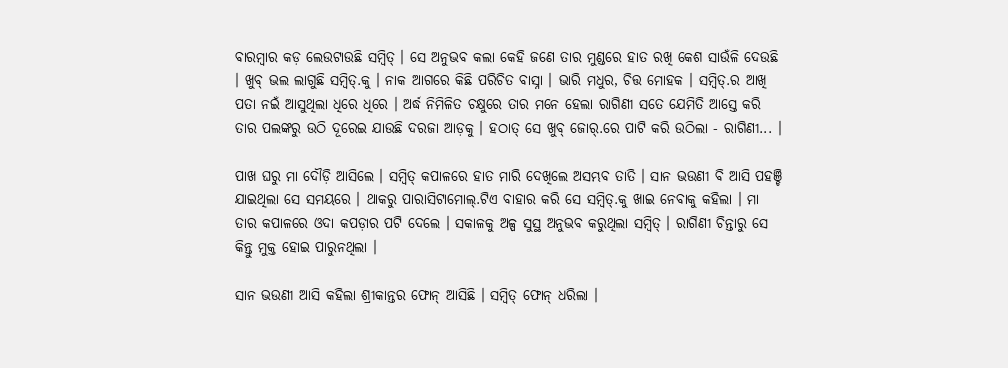ବାରମ୍ବାର କଡ଼ ଲେଉଟାଉଛି ସମ୍ବିତ୍ । ସେ ଅନୁଭବ କଲା କେହି ଜଣେ ତାର ମୁଣ୍ଡରେ ହାତ ରଖି କେଶ ସାଉଁଳି ଦେଉଛି । ଖୁବ୍ ଭଲ ଲାଗୁଛି ସମ୍ବିତ୍.କୁ । ନାକ ଆଗରେ କିଛି ପରିଚିତ ବାସ୍ନା । ଭାରି ମଧୁର, ଚିତ୍ତ ମୋହକ । ସମ୍ବିତ୍.ର ଆଖି ପତା ନଇଁ ଆସୁଥିଲା ଧିରେ ଧିରେ । ଅର୍ଦ୍ଧ ନିମିଳିତ ଚକ୍ଷୁରେ ତାର ମନେ ହେଲା ରାଗିଣୀ ସତେ ଯେମିତି ଆସ୍ତେ କରି ତାର ପଲଙ୍କରୁ ଉଠି ଦୂରେଇ ଯାଉଛି ଦରଜା ଆଡ଼କୁ । ହଠାତ୍ ସେ ଖୁବ୍ ଜୋର୍.ରେ ପାଟି କରି ଉଠିଲା - ରାଗିଣୀ... ।

ପାଖ ଘରୁ ମା ଦୌଡ଼ି ଆସିଲେ । ସମ୍ବିତ୍ କପାଳରେ ହାତ ମାରି ଦେଖିଲେ ଅସମ୍ଭବ ତାତି । ସାନ ଭଉଣୀ ବି ଆସି ପହଞ୍ଚି ଯାଇଥିଲା ସେ ସମୟରେ । ଥାକରୁ ପାରାସିଟାମୋଲ୍.ଟିଏ ବାହାର କରି ସେ ସମ୍ବିତ୍.କୁ ଖାଇ ନେବାକୁ କହିଲା । ମା ତାର କପାଳରେ ଓଦା କପଡ଼ାର ପଟି ଦେଲେ । ସକାଳକୁ ଅଳ୍ପ ସୁସ୍ଥ ଅନୁଭବ କରୁଥିଲା ସମ୍ବିତ୍ । ରାଗିଣୀ ଚିନ୍ତାରୁ ସେ କିନ୍ତୁ ମୁକ୍ତ ହୋଇ ପାରୁନଥିଲା ।

ସାନ ଭଉଣୀ ଆସି କହିଲା ଶ୍ରୀକାନ୍ତର ଫୋନ୍ ଆସିଛି । ସମ୍ବିତ୍ ଫୋନ୍ ଧରିଲା ।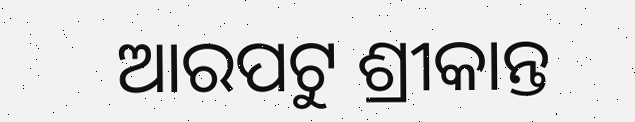ଆରପଟୁ ଶ୍ରୀକାନ୍ତ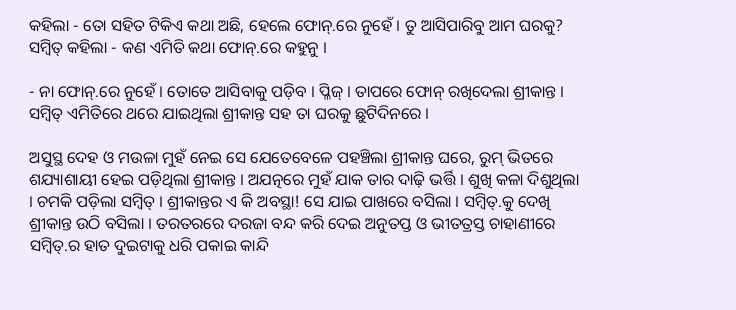କହିଲା - ତୋ ସହିତ ଟିକିଏ କଥା ଅଛି, ହେଲେ ଫୋନ୍.ରେ ନୁହେଁ । ତୁ ଆସିପାରିବୁ ଆମ ଘରକୁ? ସମ୍ବିତ୍ କହିଲା - କଣ ଏମିତି କଥା ଫୋନ୍.ରେ କହୁନୁ ।

- ନା ଫୋନ୍.ରେ ନୁହେଁ । ତୋତେ ଆସିବାକୁ ପଡ଼ିବ । ପ୍ଳିଜ୍ । ତାପରେ ଫୋନ୍ ରଖିଦେଲା ଶ୍ରୀକାନ୍ତ । ସମ୍ବିତ୍ ଏମିତିରେ ଥରେ ଯାଇଥିଲା ଶ୍ରୀକାନ୍ତ ସହ ତା ଘରକୁ ଛୁଟିଦିନରେ ।

ଅସୁସ୍ଥ ଦେହ ଓ ମଉଳା ମୁହଁ ନେଇ ସେ ଯେତେବେଳେ ପହଞ୍ଚିଲା ଶ୍ରୀକାନ୍ତ ଘରେ, ରୁମ୍ ଭିତରେ ଶଯ୍ୟାଶାୟୀ ହେଇ ପଡ଼ିଥିଲା ଶ୍ରୀକାନ୍ତ । ଅଯତ୍ନରେ ମୁହଁ ଯାକ ତାର ଦାଢ଼ି ଭର୍ତ୍ତି । ଶୁଖି କଳା ଦିଶୁଥିଲା । ଚମକି ପଡ଼ିଲା ସମ୍ବିତ୍ । ଶ୍ରୀକାନ୍ତର ଏ କି ଅବସ୍ଥା! ସେ ଯାଇ ପାଖରେ ବସିଲା । ସମ୍ବିତ୍.କୁ ଦେଖି ଶ୍ରୀକାନ୍ତ ଉଠି ବସିଲା । ତରତରରେ ଦରଜା ବନ୍ଦ କରି ଦେଇ ଅନୁତପ୍ତ ଓ ଭୀତତ୍ରସ୍ତ ଚାହାଣୀରେ ସମ୍ବିତ୍.ର ହାତ ଦୁଇଟାକୁ ଧରି ପକାଇ କାନ୍ଦି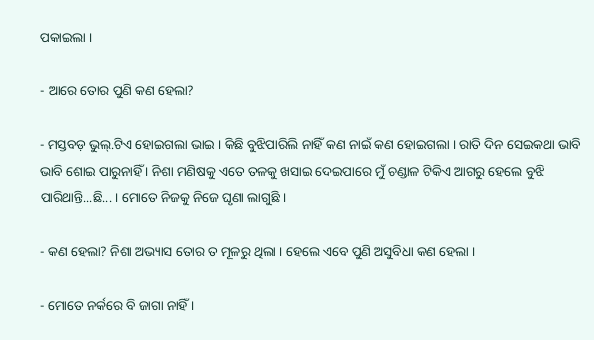ପକାଇଲା ।

- ଆରେ ତୋର ପୁଣି କଣ ହେଲା?

- ମସ୍ତବଡ଼ ଭୁଲ୍.ଟିଏ ହୋଇଗଲା ଭାଇ । କିଛି ବୁଝିପାରିଲି ନାହିଁ କଣ ନାଇଁ କଣ ହୋଇଗଲା । ରାତି ଦିନ ସେଇକଥା ଭାବି ଭାବି ଶୋଇ ପାରୁନାହିଁ । ନିଶା ମଣିଷକୁ ଏତେ ତଳକୁ ଖସାଇ ଦେଇପାରେ ମୁଁ ଚଣ୍ଡାଳ ଟିକିଏ ଆଗରୁ ହେଲେ ବୁଝି ପାରିଥାନ୍ତି...ଛି... । ମୋତେ ନିଜକୁ ନିଜେ ଘୃଣା ଲାଗୁଛି ।

- କଣ ହେଲା? ନିଶା ଅଭ୍ୟାସ ତୋର ତ ମୂଳରୁ ଥିଲା । ହେଲେ ଏବେ ପୁଣି ଅସୁବିଧା କଣ ହେଲା ।

- ମୋତେ ନର୍କରେ ବି ଜାଗା ନାହିଁ ।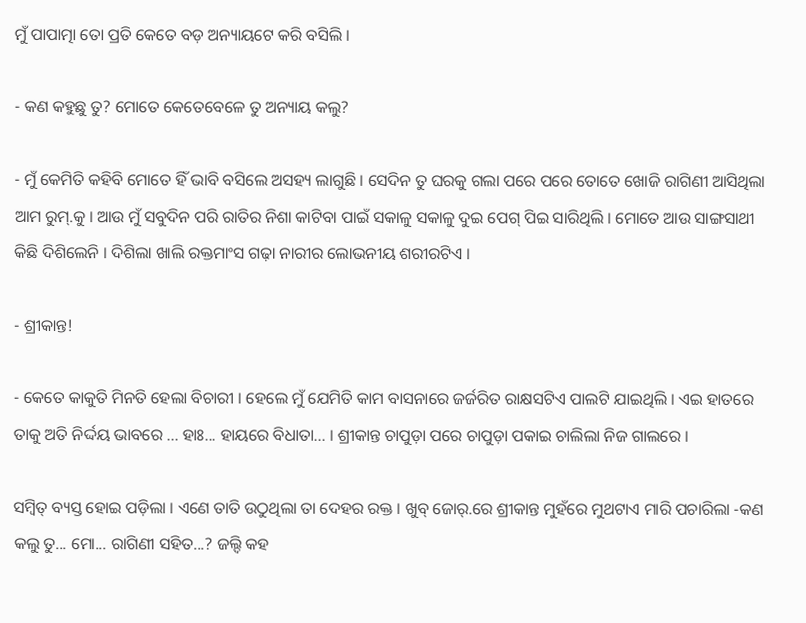ମୁଁ ପାପାତ୍ମା ତୋ ପ୍ରତି କେତେ ବଡ଼ ଅନ୍ୟାୟଟେ କରି ବସିଲି ।

- କଣ କହୁଛୁ ତୁ? ମୋତେ କେତେବେଳେ ତୁ ଅନ୍ୟାୟ କଲୁ?

- ମୁଁ କେମିତି କହିବି ମୋତେ ହିଁ ଭାବି ବସିଲେ ଅସହ୍ୟ ଲାଗୁଛି । ସେଦିନ ତୁ ଘରକୁ ଗଲା ପରେ ପରେ ତୋତେ ଖୋଜି ରାଗିଣୀ ଆସିଥିଲା ଆମ ରୁମ୍.କୁ । ଆଉ ମୁଁ ସବୁଦିନ ପରି ରାତିର ନିଶା କାଟିବା ପାଇଁ ସକାଳୁ ସକାଳୁ ଦୁଇ ପେଗ୍ ପିଇ ସାରିଥିଲି । ମୋତେ ଆଉ ସାଙ୍ଗସାଥୀ କିଛି ଦିଶିଲେନି । ଦିଶିଲା ଖାଲି ରକ୍ତମାଂସ ଗଢ଼ା ନାରୀର ଲୋଭନୀୟ ଶରୀରଟିଏ ।

- ଶ୍ରୀକାନ୍ତ!

- କେତେ କାକୁତି ମିନତି ହେଲା ବିଚାରୀ । ହେଲେ ମୁଁ ଯେମିତି କାମ ବାସନାରେ ଜର୍ଜରିତ ରାକ୍ଷସଟିଏ ପାଲଟି ଯାଇଥିଲି । ଏଇ ହାତରେ ତାକୁ ଅତି ନିର୍ଦ୍ଦୟ ଭାବରେ ... ହାଃ... ହାୟରେ ବିଧାତା... । ଶ୍ରୀକାନ୍ତ ଚାପୁଡ଼ା ପରେ ଚାପୁଡ଼ା ପକାଇ ଚାଲିଲା ନିଜ ଗାଲରେ ।

ସମ୍ବିତ୍ ବ୍ୟସ୍ତ ହୋଇ ପଡ଼ିଲା । ଏଣେ ତାତି ଉଠୁଥିଲା ତା ଦେହର ରକ୍ତ । ଖୁବ୍ ଜୋର୍.ରେ ଶ୍ରୀକାନ୍ତ ମୁହଁରେ ମୁଥଟାଏ ମାରି ପଚାରିଲା -କଣ କଲୁ ତୁ... ମୋ... ରାଗିଣୀ ସହିତ...? ଜଲ୍ଦି କହ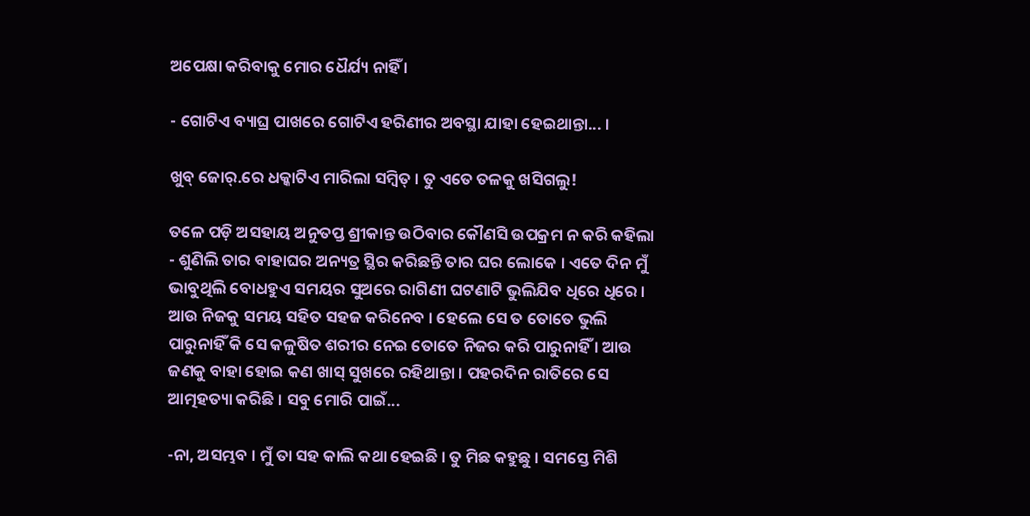ଅପେକ୍ଷା କରିବାକୁ ମୋର ଧୈର୍ଯ୍ୟ ନାହିଁ ।

- ଗୋଟିଏ ବ୍ୟାଘ୍ର ପାଖରେ ଗୋଟିଏ ହରିଣୀର ଅବସ୍ଥା ଯାହା ହେଇଥାନ୍ତା... ।

ଖୁବ୍ ଜୋର୍.ରେ ଧକ୍କାଟିଏ ମାରିଲା ସମ୍ବିତ୍ । ତୁ ଏତେ ତଳକୁ ଖସିଗଲୁ!

ତଳେ ପଡ଼ି ଅସହାୟ ଅନୁତପ୍ତ ଶ୍ରୀକାନ୍ତ ଉଠିବାର କୌଣସି ଉପକ୍ରମ ନ କରି କହିଲା - ଶୁଣିଲି ତାର ବାହାଘର ଅନ୍ୟତ୍ର ସ୍ଥିର କରିଛନ୍ତି ତାର ଘର ଲୋକେ । ଏତେ ଦିନ ମୁଁ ଭାବୁଥିଲି ବୋଧହୁଏ ସମୟର ସୁଅରେ ରାଗିଣୀ ଘଟଣାଟି ଭୁଲିଯିବ ଧିରେ ଧିରେ । ଆଉ ନିଜକୁ ସମୟ ସହିତ ସହଜ କରିନେବ । ହେଲେ ସେ ତ ତୋତେ ଭୁଲି ପାରୁନାହିଁ କି ସେ କଳୁଷିତ ଶରୀର ନେଇ ତୋତେ ନିଜର କରି ପାରୁନାହିଁ । ଆଉ ଜଣକୁ ବାହା ହୋଇ କଣ ଖାସ୍ ସୁଖରେ ରହିଥାନ୍ତା । ପହରଦିନ ରାତିରେ ସେ ଆତ୍ମହତ୍ୟା କରିଛି । ସବୁ ମୋରି ପାଇଁ...

-ନା, ଅସମ୍ଭବ । ମୁଁ ତା ସହ କାଲି କଥା ହେଇଛି । ତୁ ମିଛ କହୁଛୁ । ସମସ୍ତେ ମିଶି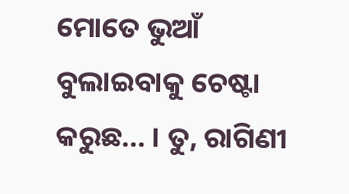ମୋତେ ଭୁଆଁ ବୁଲାଇବାକୁ ଚେଷ୍ଟା କରୁଛ... । ତୁ, ରାଗିଣୀ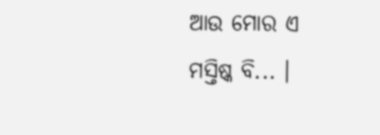ଆଉ ମୋର ଏ ମସ୍ତିଷ୍କ ବି... ।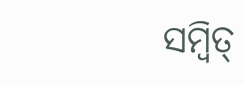ସମ୍ବିତ୍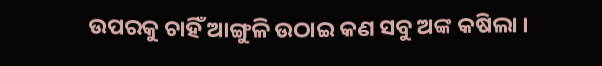ଉପରକୁ ଚାହିଁ ଆଙ୍ଗୁଳି ଉଠାଇ କଣ ସବୁ ଅଙ୍କ କଷିଲା ।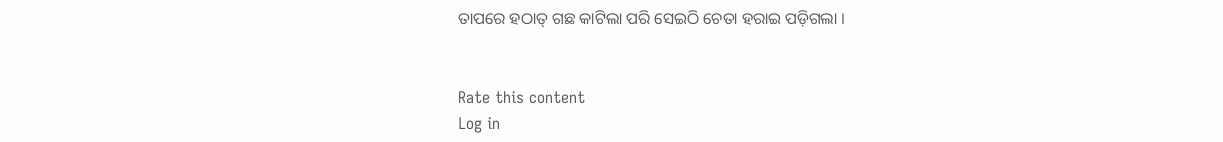ତାପରେ ହଠାତ୍ ଗଛ କାଟିଲା ପରି ସେଇଠି ଚେତା ହରାଇ ପଡ଼ିଗଲା ।


Rate this content
Log in